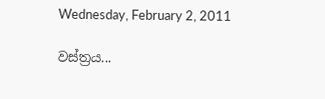Wednesday, February 2, 2011

වස්ත්‍රය...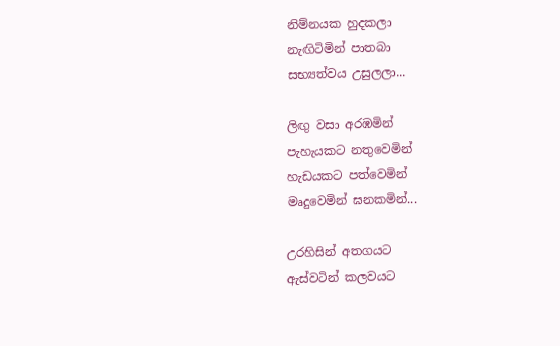නිම්නයක හුදකලා
නැඟිටිමින් පාතබා
සභ්‍යත්වය උසුලලා...

ලිඟු වසා අරඹමින්
පැහැයකට නතුවෙමින්
හැඩයකට පත්වෙමින්
මෘදුවෙමින් ඝනකමින්...

උරහිසින් අතගයට
ඇස්වටින් කලවයට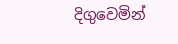දිගුවෙමින්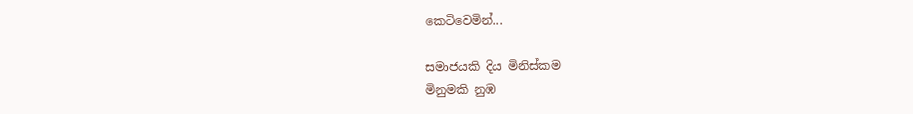කෙටිවෙමින්...

සමාජයකි දිය මිනිස්කම
මිනුමකි නුඹ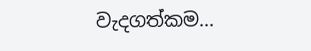වැදගත්කම...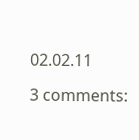02.02.11

3 comments: